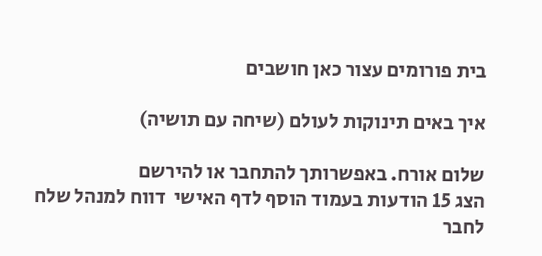בית פורומים עצור כאן חושבים

איך באים תינוקות לעולם (שיחה עם תושיה)

שלום אורח. באפשרותך להתחבר או להירשם
הצג 15 הודעות בעמוד הוסף לדף האישי  דווח למנהל שלח לחבר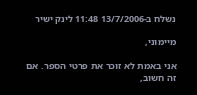נשלח ב-13/7/2006 11:48 לינק ישיר

מיימוני,

אני באמת לא זוכר את פרטי הספר. אם זה חשוב,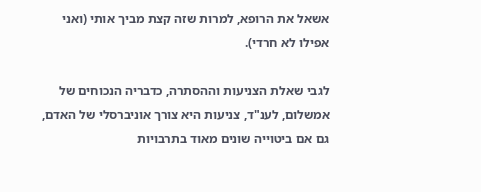אשאל את הרופא, למרות שזה קצת מביך אותי (ואני אפילו לא חרדי).

לגבי שאלת הצניעות וההסתרה, כדבריה הנכוחים של אמשלום, לענ"ד, צניעות היא צורך אוניברסלי של האדם, גם אם ביטוייה שונים מאוד בתרבויות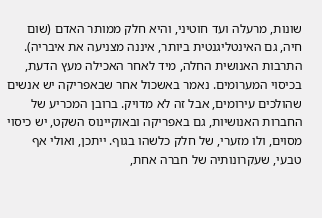שונות, מרעלה ועד חוטיני, והיא חלק ממותר האדם (שום חיה, גם האינטליגנטית ביותר, איננה מצניעה את איבריה). התרבות האנושית החלה, מיד לאחר האכילה מעץ הדעת, בכיסוי המערומים. נאמר באשכול אחר שבאפריקה יש אנשים שהולכים עירומים, אבל זה לא מדויק. ברובן המכריע של החברות האנושיות, גם באפריקה ובאוקיינוס השקט, יש כיסוי מסוים, ולו מזערי, של חלק כלשהו בגוף. ייתכן, ואולי אף טבעי, שעקרונותיה של חברה אחת,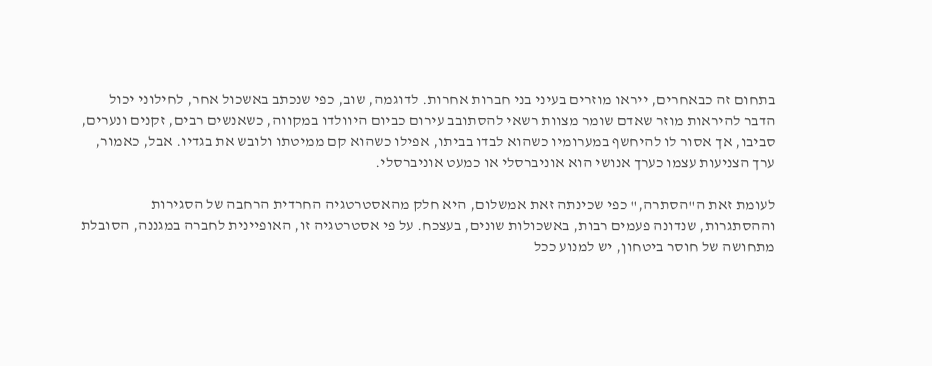בתחום זה כבאחרים, ייראו מוזרים בעיני בני חברות אחרות. לדוגמה, שוב, כפי שנכתב באשכול אחר, לחילוני יכול הדבר להיראות מוזר שאדם שומר מצוות רשאי להסתובב עירום כביום היוולדו במקווה, כשאנשים רבים, זקנים ונערים, סביבו, אך אסור לו להיחשף במערומיו כשהוא לבדו בביתו, אפילו כשהוא קם ממיטתו ולובש את בגדיו. אבל, כאמור, ערך הצניעות עצמו כערך אנושי הוא אוניברסלי או כמעט אוניברסלי.

לעומת זאת ה"הסתרה," כפי שכינתה זאת אמשלום, היא חלק מהאסטרטגיה החרדית הרחבה של הסגירות וההסתגרות, שנדונה פעמים רבות, באשכולות שונים, בעצכח. על פי אסטרטגיה זו, האופיינית לחברה במגננה, הסובלת מתחושה של חוסר ביטחון, יש למנוע ככל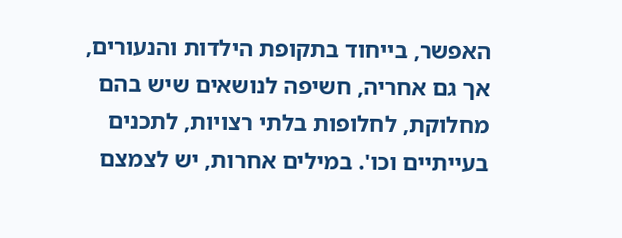האפשר, בייחוד בתקופת הילדות והנעורים, אך גם אחריה, חשיפה לנושאים שיש בהם מחלוקת, לחלופות בלתי רצויות, לתכנים בעייתיים וכו'. במילים אחרות, יש לצמצם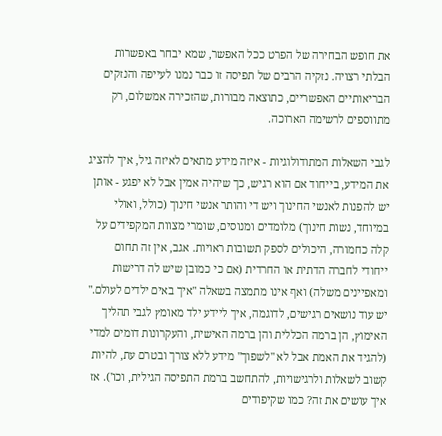את חופש הבחירה של הפרט ככל האפשר, שמא יבחר באפשרות הבלתי רצויה. נזקיה הרבים של תפיסה זו כבר נמנו לעייפה והנזקים הבריאותיים האפשריים, כתוצאה מבורות, שהזכירה אמשלום, רק מתווספים לרשימה הארוכה.

לגבי השאלות המתודולוגיות - איזה מידע מתאים לאיזה גיל, איך להציג את המידע, בייחוד אם הוא רגיש, כך שיהיה אמין אבל לא יפגע - אותן יש להפנות לאנשי החינוך ויש די והותר אנשי חינוך (כולל, ואולי במיוחד, נשות חינוך) מלומדים ומנוסים, שומרי מצוות המקפידים על קלה כחמורה, היכולים לספק תשובות ראויות. אגב, אין זה תחום ייחודי לחברה הדתית או החרדית (אם כי כמובן שיש לה דרישות ומאפיינים משלה) ואף אינו מתמצה בשאלה "איך באים ילדים לעולם." יש עוד נושאים רגישים, לדוגמה, איך ליידע ילד מאומץ לגבי תהליך האימוץ, הן ברמה הכללית והן ברמה האישית, והעקרונות דומים למדי (להגיד את האמת אבל לא "לשפוך" מידע ללא צורך ובטרם עת, להיות קשוב לשאלות ולרגישויות, להתחשב ברמת התפיסה הגילית, וכו'). אז איך עושים את זה? כמו שקיפודים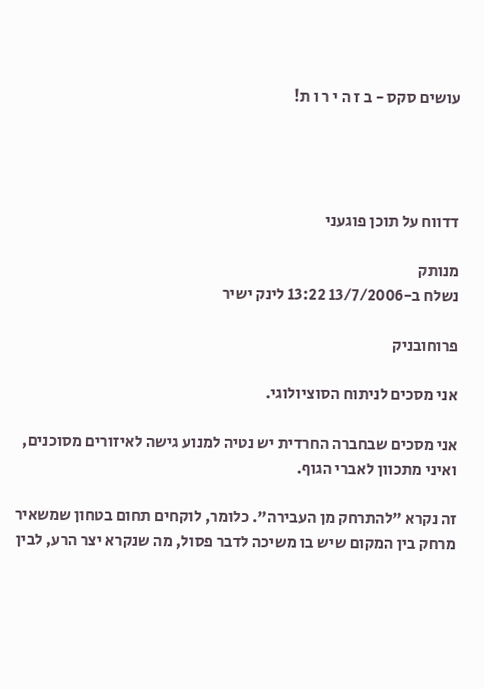עושים סקס - ב ז ה י ר ו ת!




דדווח על תוכן פוגעני

מנותק
נשלח ב-13/7/2006 13:22 לינק ישיר

פרוחובניק

אני מסכים לניתוח הסוציולוגי.

אני מסכים שבחברה החרדית יש נטיה למנוע גישה לאיזורים מסוכנים, ואיני מתכוון לאברי הגוף.

זה נקרא "להתרחק מן העבירה". כלומר, לוקחים תחום בטחון שמשאיר מרחק בין המקום שיש בו משיכה לדבר פסול, מה שנקרא יצר הרע, לבין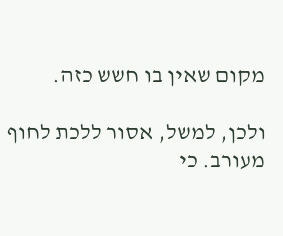מקום שאין בו חשש כזה.

ולכן, למשל, אסור ללכת לחוף מעורב. כי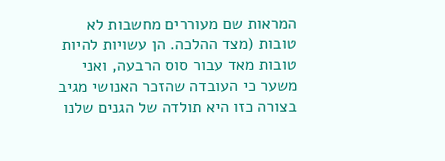המראות שם מעוררים מחשבות לא טובות (מצד ההלכה. הן עשויות להיות טובות מאד עבור סוס הרבעה, ואני משער כי העובדה שהזכר האנושי מגיב בצורה כזו היא תולדה של הגנים שלנו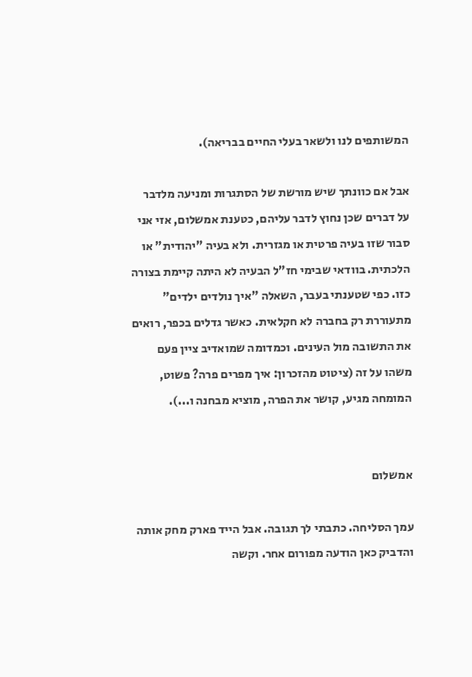המשותפים לנו ולשאר בעלי החיים בבריאה).

אבל אם כוונתך שיש מורשת של הסתגרות ומניעה מלדבר על דברים שכן נחוץ לדבר עליהם, כטענת אמשלום, אזי אני סבור שזו בעיה פרטית או מגזרית. ולא בעיה "יהודית" או הלכתית. בוודאי שבימי חז"ל הבעיה לא היתה קיימת בצורה כזו. כפי שטענתי בעבר, השאלה "איך נולדים ילדים" מתעוררת רק בחברה לא חקלאית. כאשר גדלים בכפר, רואים את התשובה מול העינים. וכמדומה שמואדיב ציין פעם משהו על זה (ציטוט מהזכרון: איך מפרים פרה? פשוט, המומחה מגיע, קושר את הפרה, מוציא מבחנה ו...).


אמשלום

עמך הסליחה. כתבתי לך תגובה. אבל הייד פארק מחק אותה והדביק כאן הודעה מפורום אחר. וקשה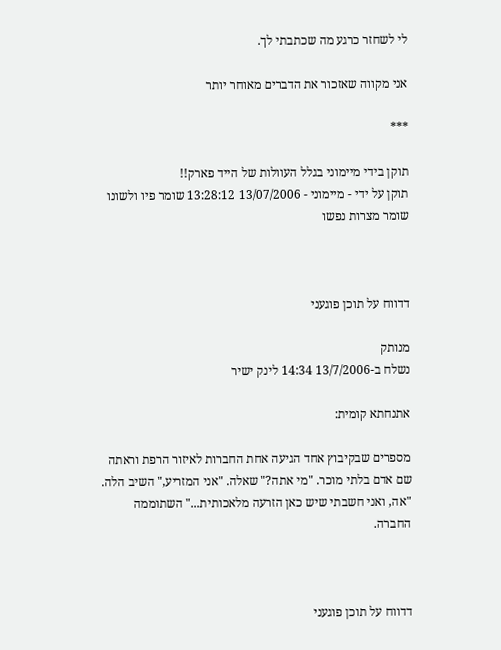לי לשחזר כרגע מה שכתבתי לך.

אני מקווה שאזכור את הדברים מאוחר יותר

***

תוקן בידי מיימוני בגלל העוולות של הייד פארק!!
תוקן על ידי - מיימוני - 13/07/2006 13:28:12 שומר פיו ולשונו שומר מצרות נפשו



דדווח על תוכן פוגעני

מנותק
נשלח ב-13/7/2006 14:34 לינק ישיר

אתנחתא קומית:

מספרים שבקיבוץ אחד הגיעה אחת החברות לאיזור הרפת וראתה שם אדם בלתי מוכר. "מי אתה?" שאלה. "אני המזריע," השיב הלה. "אה, ואני חשבתי שיש כאן הזרעה מלאכותית..." השתוממה החברה.



דדווח על תוכן פוגעני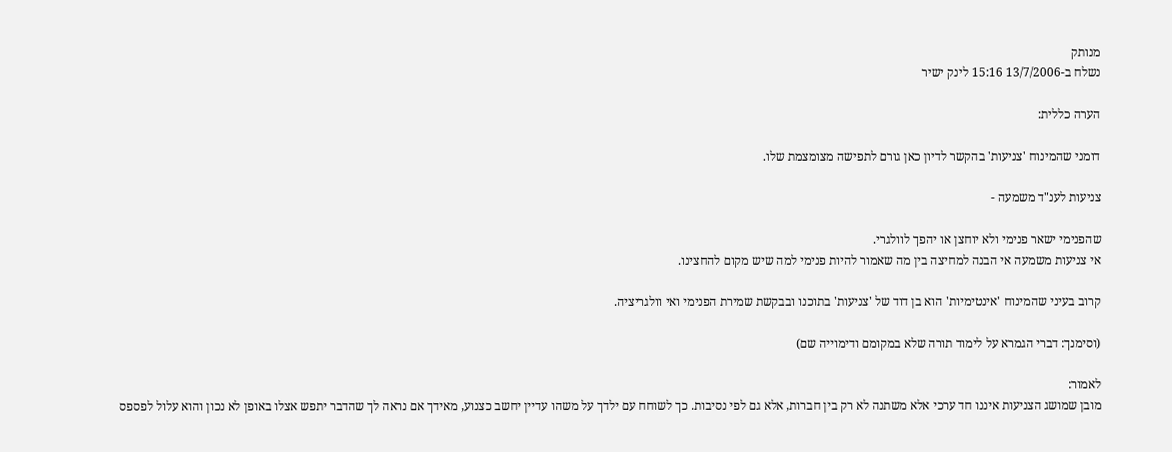מנותק
נשלח ב-13/7/2006 15:16 לינק ישיר

הערה כללית:

דומני שהמינוח 'צניעות' בהקשר לדיון כאן גורם לתפישה מצומצמת שלו.

צניעות לענ"ד משמעה -

שהפנימי ישאר פנימי ולא יוחצן או יהפך לוולגרי.
אי צניעות משמעה אי הבנה למחיצה בין מה שאמור להיות פנימי למה שיש מקום להחצינו.

קרוב בעיני שהמינוח 'אינטימיות' הוא בן דוד של 'צניעות' בתוכנו ובבקשת שמירת הפנימי ואי וולגריציה.

(וסימנך: דברי הגמרא על לימוד תורה שלא במקומם ודימוייה שם)

לאמור:
מובן שמושג הצניעות איננו חד ערכי אלא משתנה לא רק בין חברות, אלא גם לפי נסיבות. כך לשוחח עם ילדך על משהו עדיין יחשב כצנוע, מאידך אם נראה לך שהדבר יתפש אצלו באופן לא נכון והוא עלול לפספס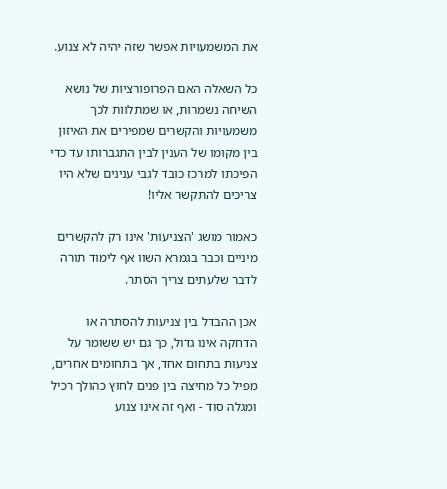את המשמעויות אפשר שזה יהיה לא צנוע.

כל השאלה האם הפרופורציות של נושא השיחה נשמרות, או שמתלוות לכך משמעויות והקשרים שמפירים את האיזון בין מקומו של הענין לבין התגברותו עד כדי הפיכתו למרכז כובד לגבי ענינים שלא היו צריכים להתקשר אליו!

כאמור מושג 'הצניעות' אינו רק להקשרים מיניים וכבר בגמרא השוו אף לימוד תורה לדבר שלעתים צריך הסתר.

אכן ההבדל בין צניעות להסתרה או הדחקה אינו גדול, כך גם יש ששומר על צניעות בתחום אחד, אך בתחומים אחרים, מפיל כל מחיצה בין פנים לחוץ כהולך רכיל ומגלה סוד - ואף זה אינו צנוע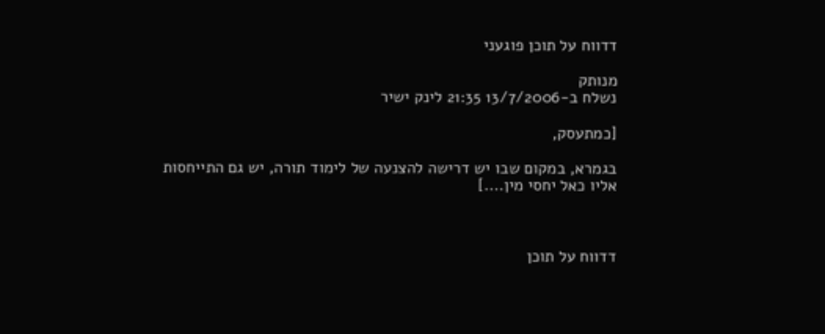דדווח על תוכן פוגעני

מנותק
נשלח ב-13/7/2006 21:35 לינק ישיר

[כמתעסק,

בגמרא, במקום שבו יש דרישה להצנעה של לימוד תורה, יש גם התייחסות אליו כאל יחסי מין....]



דדווח על תוכן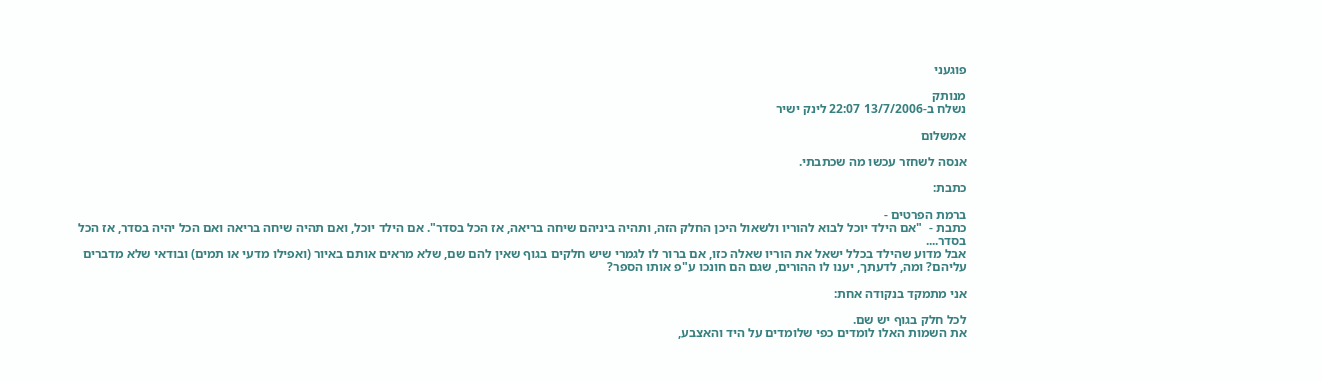פוגעני

מנותק
נשלח ב-13/7/2006 22:07 לינק ישיר

אמשלום

אנסה לשחזר עכשו מה שכתבתי.

כתבת:

ברמת הפרטים -
כתבת -  "אם הילד יוכל לבוא להוריו ולשאול היכן החלק הזה, ותהיה ביניהם שיחה בריאה, אז הכל בסדר". אם הילד יוכל, ואם תהיה שיחה בריאה ואם הכל יהיה בסדר, אז הכל בסדר....
אבל מדוע שהילד בכלל ישאל את הוריו שאלה כזו, אם ברור לו לגמרי שיש חלקים בגוף שאין להם שם, שלא מראים אותם באיור (ואפילו מדעי או תמים) ובודאי שלא מדברים עליהם? ומה, לדעתך, יענו לו ההורים, שגם הם חונכו ע"פ אותו הספר?

אני מתמקד בנקודה אחת:

לכל חלק בגוף יש שם.
את השמות האלו לומדים כפי שלומדים על היד והאצבע,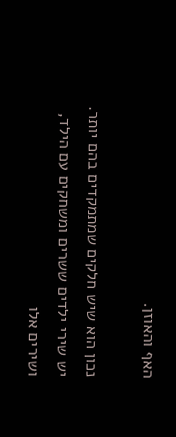האף והאוזן.

נכון הוא שיש חלקים שמתמקדים בהם יותר. יש שירי ילדים ששרים ומשחקים עם הילד, ושירים אלו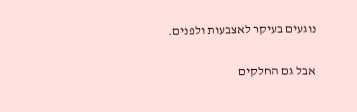נוגעים בעיקר לאצבעות ולפנים.

אבל גם החלקים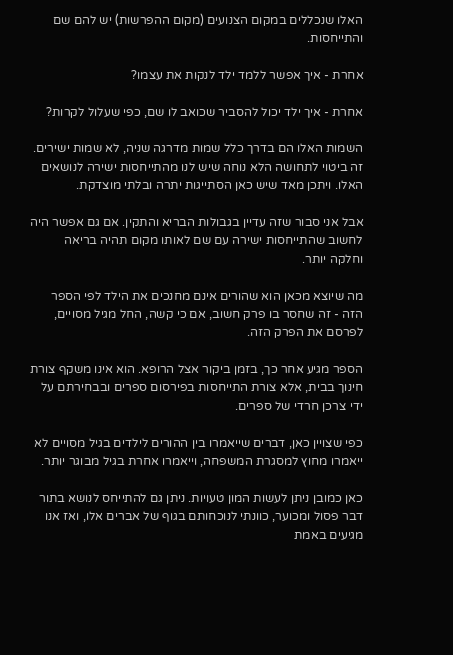האלו שנכללים במקום הצנועים (מקום ההפרשות) יש להם שם והתייחסות.

אחרת - איך אפשר ללמד ילד לנקות את עצמו?

אחרת - איך ילד יכול להסביר שכואב לו שם, כפי שעלול לקרות?

השמות האלו הם בדרך כלל שמות מדרגה שניה, לא שמות ישירים. זה ביטוי לתחושה הלא נוחה שיש לנו מהתייחסות ישירה לנושאים האלו. ויתכן מאד שיש כאן הסתייגות יתרה ובלתי מוצדקת.

אבל אני סבור שזה עדיין בגבולות הבריא והתקין. אם גם אפשר היה לחשוב שהתייחסות ישירה עם שם לאותו מקום תהיה בריאה וחלקה יותר.

מה שיוצא מכאן הוא שהורים אינם מחנכים את הילד לפי הספר הזה - זה שחסר בו פרק חשוב, אם כי קשה, החל מגיל מסויים, לפרסם את הפרק הזה.

הספר מגיע אחר כך, בזמן ביקור אצל הרופא. הוא אינו משקף צורת חינוך בבית, אלא צורת התייחסות בפירסום ספרים ובבחירתם על ידי צרכן חרדי של ספרים.

כפי שצויין כאן, דברים שייאמרו בין ההורים לילדים בגיל מסויים לא ייאמרו מחוץ למסגרת המשפחה, וייאמרו אחרת בגיל מבוגר יותר.

כאן כמובן ניתן לעשות המון טעויות. ניתן גם להתייחס לנושא בתור דבר פסול ומכוער, כוונתי לנוכחותם בגוף של אברים אלו, ואז אנו מגיעים באמת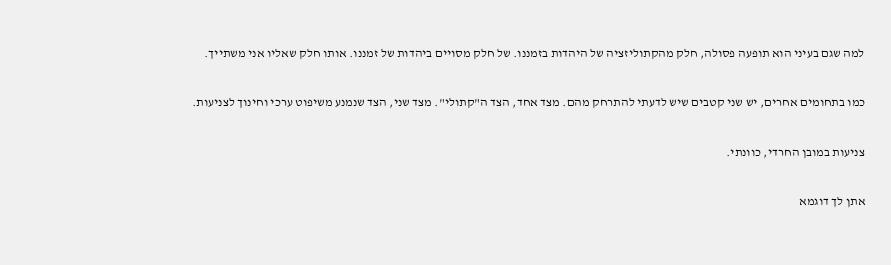למה שגם בעיני הוא תופעה פסולה, חלק מהקתוליזציה של היהדות בזמננו. של חלק מסויים ביהדות של זמננו. אותו חלק שאליו אני משתייך.

כמו בתחומים אחרים, יש שני קטבים שיש לדעתי להתרחק מהם. מצד אחד, הצד ה"קתולי". מצד שני, הצד שנמנע משיפוט ערכי וחינוך לצניעות.

צניעות במובן החרדי, כוונתי.

אתן לך דוגמא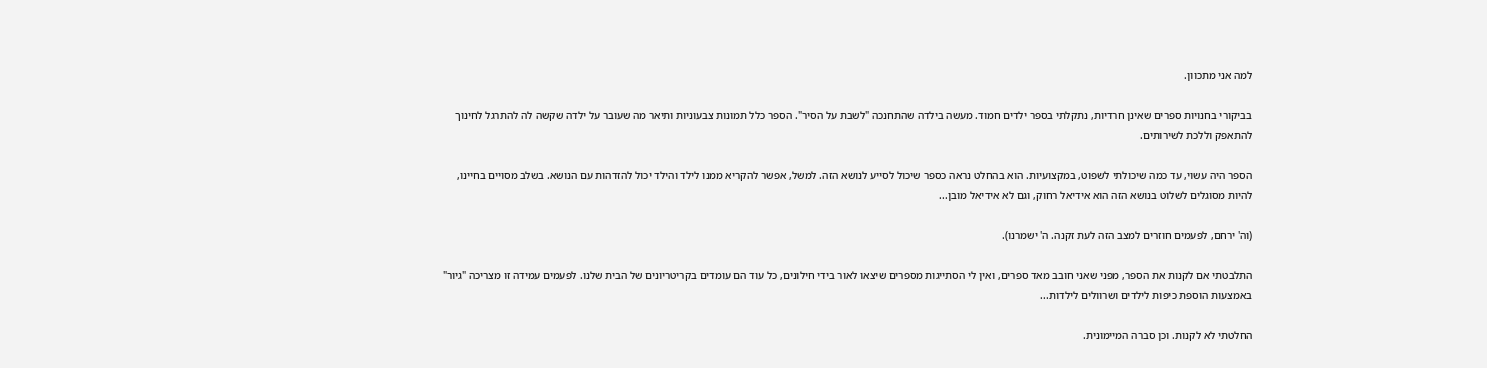למה אני מתכוון.

בביקורי בחנויות ספרים שאינן חרדיות, נתקלתי בספר ילדים חמוד. מעשה בילדה שהתחנכה "לשבת על הסיר". הספר כלל תמונות צבעוניות ותיאר מה שעובר על ילדה שקשה לה להתרגל לחינוך להתאפק וללכת לשירותים.

הספר היה עשוי, עד כמה שיכולתי לשפוט, במקצועיות. הוא בהחלט נראה כספר שיכול לסייע לנושא הזה. למשל, אפשר להקריא ממנו לילד והילד יכול להזדהות עם הנושא. בשלב מסויים בחיינו, להיות מסוגלים לשלוט בנושא הזה הוא אידיאל רחוק, וגם לא אידיאל מובן...

(וה' ירחם, לפעמים חוזרים למצב הזה לעת זקנה. ה' ישמרנו).

התלבטתי אם לקנות את הספר, מפני שאני חובב מאד ספרים, ואין לי הסתייגות מספרים שיצאו לאור בידי חילונים, כל עוד הם עומדים בקריטריונים של הבית שלנו. לפעמים עמידה זו מצריכה "גיור" באמצעות הוספת כיפות לילדים ושרוולים לילדות...

החלטתי לא לקנות. וכן סברה המיימונית.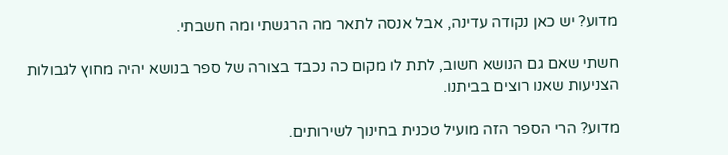מדוע? יש כאן נקודה עדינה, אבל אנסה לתאר מה הרגשתי ומה חשבתי.

חשתי שאם גם הנושא חשוב, לתת לו מקום כה נכבד בצורה של ספר בנושא יהיה מחוץ לגבולות הצניעות שאנו רוצים בביתנו.

מדוע? הרי הספר הזה מועיל טכנית בחינוך לשירותים.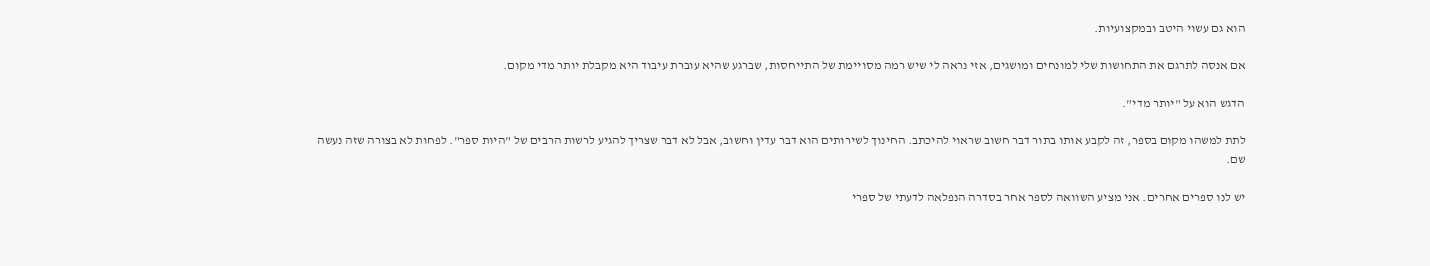הוא גם עשוי היטב ובמקצועיות.

אם אנסה לתרגם את התחושות שלי למונחים ומושגים, אזי נראה לי שיש רמה מסויימת של התייחסות, שברגע שהיא עוברת עיבוד היא מקבלת יותר מדי מקום.

הדגש הוא על "יותר מדי".

לתת למשהו מקום בספר, זה לקבע אותו בתור דבר חשוב שראוי להיכתב. החינוך לשירותים הוא דבר עדין וחשוב, אבל לא דבר שצריך להגיע לרשות הרבים של "היות ספר". לפחות לא בצורה שזה נעשה שם.

יש לנו ספרים אחרים. אני מציע השוואה לספר אחר בסדרה הנפלאה לדעתי של ספרי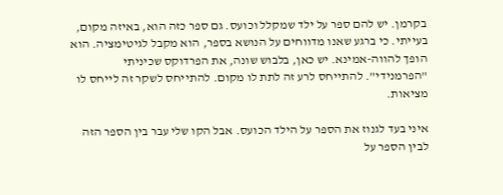בקרמן. יש להם ספר על ילד שמקלל וכועס. גם ספר כזה הוא, באיזה מקום, בעייתי. כי ברגע שאנו מדווחים על הנושא בספר, הוא מקבל לגיטימציה. הוא הופך להווה-אמינא. יש כאן, בלבוש שונה, את הפרדוקס שכיניתי "הפרמנידי". להתייחס לרע זה לתת לו מקום. להתייחס לשקר זה לייחס לו מציאות.

איני בעד לגנוז את הספר על הילד הכועס. אבל הקו שלי עבר בין הספר הזה לבין הספר על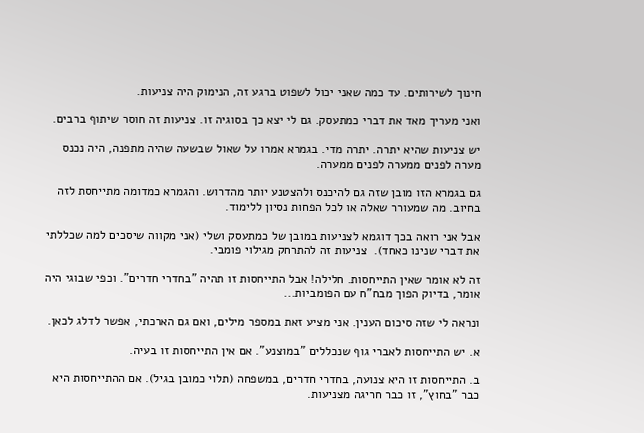חינוך לשירותים. עד כמה שאני יכול לשפוט ברגע זה, הנימוק היה צניעות.

ואני מעריך מאד את דברי כמתעסק. גם לי יצא כך בסוגיה זו. צניעות זה חוסר שיתוף ברבים.

יש צניעות שהיא יתרה. יתרה מדי. בגמרא אמרו על שאול שבשעה שהיה מתפנה, היה נכנס מערה לפנים ממערה לפנים ממערה.

גם בגמרא הזו מובן שזה גם להיכנס ולהצטנע יותר מהדרוש. והגמרא כמדומה מתייחסת לזה בחיוב. מה שמעורר שאלה או לכל הפחות נסיון ללימוד.

אבל אני רואה בכך דוגמא לצניעות במובן של כמתעסק ושלי (אני מקווה שיסכים למה שכללתי את דברי שנינו כאחד).  צניעות זה להתרחק מגילוי פומבי.

זה לא אומר שאין התייחסות. חלילה! אבל התייחסות זו תהיה "בחדרי חדרים". וכפי שבוגי היה אומר, בדיוק הפוך מבח"ח עם הפומביות...

ונראה לי שזה סיכום הענין. אני מציע זאת במספר מילים, ואם גם הארכתי, אפשר לדלג לכאן.

א. יש התייחסות לאברי גוף שנכללים "במוצנע". אם אין התייחסות זו בעיה.

ב. התייחסות זו היא צנועה, בחדרי חדרים, במשפחה (תלוי כמובן בגיל). אם ההתייחסות היא כבר "בחוץ", זו כבר חריגה מצניעות.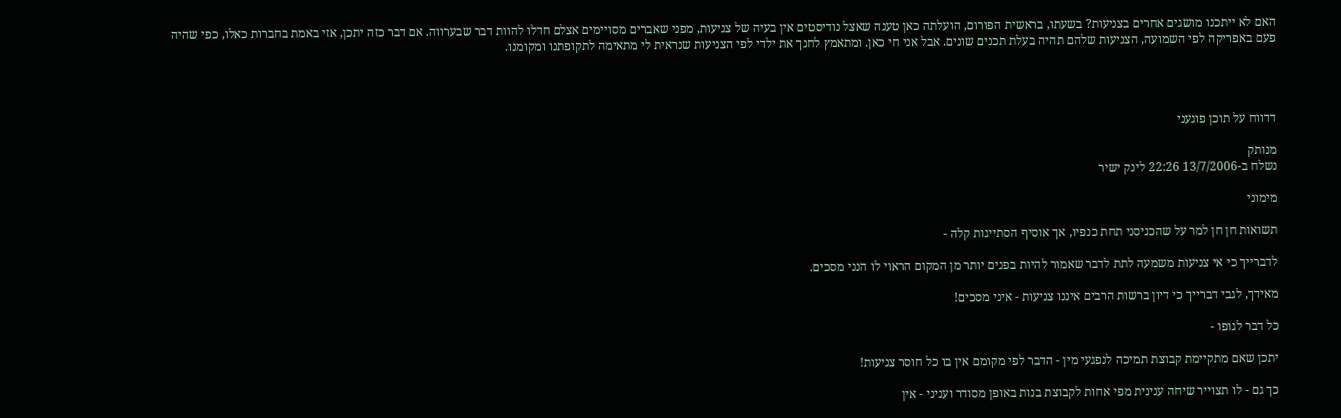האם לא ייתכנו מושגים אחרים בצניעות? בשעתו, בראשית הפורום, הועלתה כאן טענה שאצל נודיסטים אין בעיה של צניעות, מפני שאברים מסויימים אצלם חדלו להוות דבר שבערווה. אם דבר כזה יתכן, אזי באמת בחברות כאלו, כפי שהיה פעם באפריקה לפי השמועה, הצניעות שלהם תהיה בעלת תכנים שונים. אבל אני חי כאן. ומתאמץ לחנך את ילדי לפי הצניעות שנראית לי מתאימה לתקופתנו ומקומנו.




דדווח על תוכן פוגעני

מנותק
נשלח ב-13/7/2006 22:26 לינק ישיר

מימוני

תשואות חן חן למר על שהכניסני תחת כנפיו, אך אוסיף הסתייגות קלה -

לדברייך כי אי צניעות משמעה לתת לדבר שאמור להיות בפנים יותר מן המקום הראוי לו הנני מסכים.

מאידך, לגבי דברייך כי דיון ברשות הרבים איננו צניעות - איני מסכים!

כל דבר לגופו -

יתכן שאם מתקיימת קבוצת תמיכה לנפגעי מין - הדבר לפי מקומם אין בו כל חוסר צניעות!

כך גם - לו תצוייר שיחה ענינית מפי אחות לקבוצת בנות באופן מסודר ועניני - אין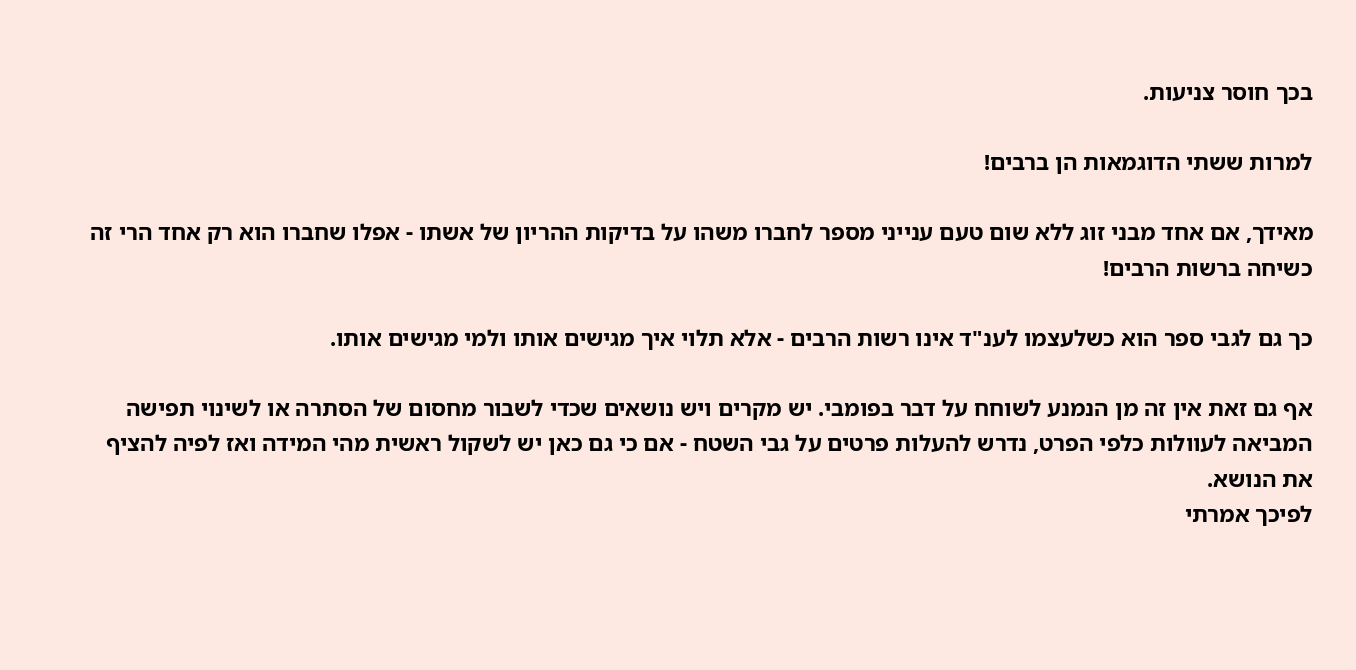בכך חוסר צניעות.

למרות ששתי הדוגמאות הן ברבים!

מאידך, אם אחד מבני זוג ללא שום טעם ענייני מספר לחברו משהו על בדיקות ההריון של אשתו - אפלו שחברו הוא רק אחד הרי זה כשיחה ברשות הרבים!

כך גם לגבי ספר הוא כשלעצמו לענ"ד אינו רשות הרבים - אלא תלוי איך מגישים אותו ולמי מגישים אותו.

אף גם זאת אין זה מן הנמנע לשוחח על דבר בפומבי. יש מקרים ויש נושאים שכדי לשבור מחסום של הסתרה או לשינוי תפישה המביאה לעוולות כלפי הפרט, נדרש להעלות פרטים על גבי השטח - אם כי גם כאן יש לשקול ראשית מהי המידה ואז לפיה להציף את הנושא.
לפיכך אמרתי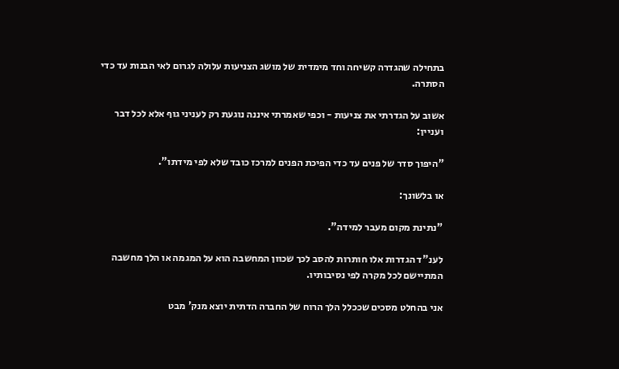בתחילה שהגדרה קשיחה וחד מימדית של מושג הצניעות עלולה לגרום לאי הבנות עד כדי הסתרה.

אשוב על הגדרתי את צניעות - וכפי שאמרתי איננה נוגעת רק לעניני גוף אלא לכל דבר ועניין:

"היפוך סדר של פנים עד כדי הפיכת הפנים למרכז כובד שלא לפי מידתו".

או בלשונך:

"נתינת מקום מעבר למידה".

לענ"ד הגדרות אלו חותרות להסב לכך שכוון המחשבה הוא על המגמה או הלך מחשבה המתיישם לכל מקרה לפי נסיבותיו.

אני בהחלט מסכים שככלל הלך הרוח של החברה הדתית יוצא מנק' מבט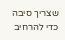שצריך סיבה כדי להרחיב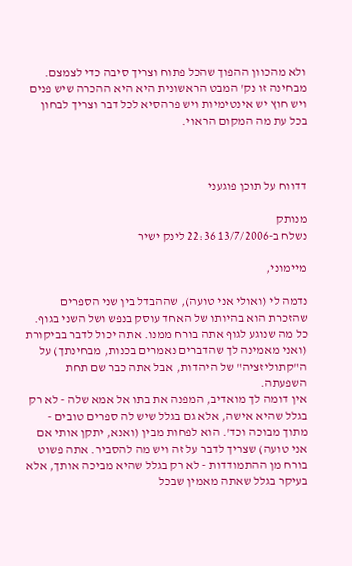ולא מהכוון ההפוך שהכל פתוח וצריך סיבה כדי לצמצם.
מבחינה זו נק' המבט הראשונית היא היא ההכרה שיש פנים ויש חוץ יש אינטימיות ויש פרהסיא לכל דבר וצריך לבחון בכל עת מה המקום הראוי.



דדווח על תוכן פוגעני

מנותק
נשלח ב-13/7/2006 22:36 לינק ישיר

מיימוני,

נדמה לי (ואולי אני טועה), שההבדל בין שני הספרים שהזכרת הוא בהיותו של האחד עוסק בנפש ושל השני בגוף. כל מה שנוגע לגוף אתה בורח ממנו. אתה יכול לדבר בביקורת (ואני מאמינה לך שהדברים נאמרים בכנות, מבחינתך) על ה"קתוליזציה" של היהדות, אבל אתה כבר שם תחת השפעתה.
אין דומה לך מואדיב, המפנה את בתו אל אמא שלה - לא רק בגלל שהיא אישה, אלא גם בגלל שיש לה ספרים טובים - מתוך מבוכה וכד'. הוא לפחות מבין (ואנא, יתקן אותי אם אני טועה) שצריך לדבר על זה ויש מה להסביר. אתה פשוט בורח מן ההתמודדות - לא רק בגלל שהיא מביכה אותך, אלא בעיקר בגלל שאתה מאמין שבכל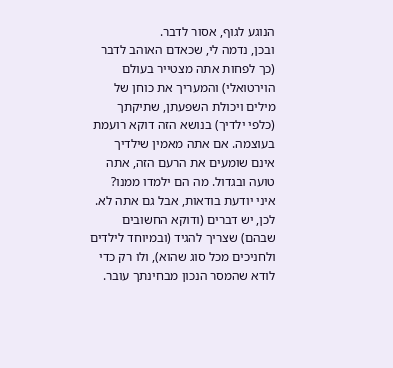הנוגע לגוף, אסור לדבר.
ובכן, נדמה לי, שכאדם האוהב לדבר (כך לפחות אתה מצטייר בעולם הוירטואלי) והמעריך את כוחן של מילים ויכולת השפעתן, שתיקתך (כלפי ילדיך) בנושא הזה דוקא רועמת בעוצמה. אם אתה מאמין שילדיך אינם שומעים את הרעם הזה, אתה טועה ובגדול. מה הם ילמדו ממנו? איני יודעת בודאות, אבל גם אתה לא. לכן, יש דברים (ודוקא החשובים שבהם) שצריך להגיד (ובמיוחד לילדים ולחניכים מכל סוג שהוא), ולו רק כדי לודא שהמסר הנכון מבחינתך עובר.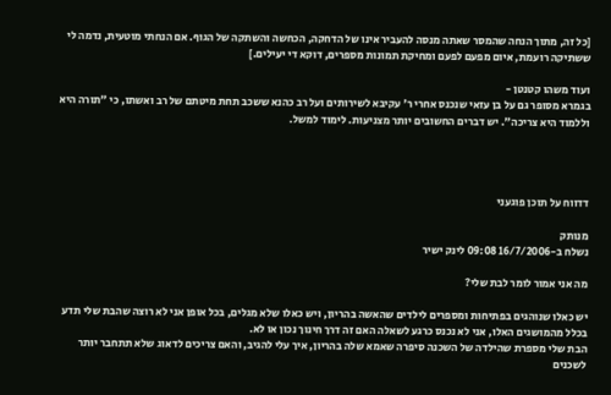[כל זה, מתוך הנחה שהמסר שאתה מנסה להעביר אינו של הדחקה, הכחשה והשתקה של הגוף. אם הנחתי מוטעית, נדמה לי ששתיקה רועמת, איום מפעם לפעם ומחיקת תמונות מספרים, דוקא די יעילים.]

ועוד משהו קטנטן -
בגמרא מסופר גם על בן עזאי שנכנס אחרי ר' עקיבא לשירותים ועל רב כהנא ששכב תחת מיטתם של רב ואשתו, כי "תורה היא וללמוד היא צריכה". יש דברים החשובים יותר מצניעות. לימוד למשל.




דדווח על תוכן פוגעני

מנותק
נשלח ב-16/7/2006 09:08 לינק ישיר

מה אני אמור לומר לבת שלי?

יש כאלו שנוהגים בפתיחות ומספרים לילדים שהאשה בהריון, ויש כאלו שלא מגלים, בכל אופן אני לא רוצה שהבת שלי תדע בכלל מהמושגים האלו, אני לא נכנס כרגע לשאלה האם זה דרך חינוך נכון או לא.
הבת שלי מספרת שהילדה של השכנה סיפרה שאמא שלה בהריון, איך עלי להגיב, והאם צריכים לדאוג שלא תתחבר יותר לשכנים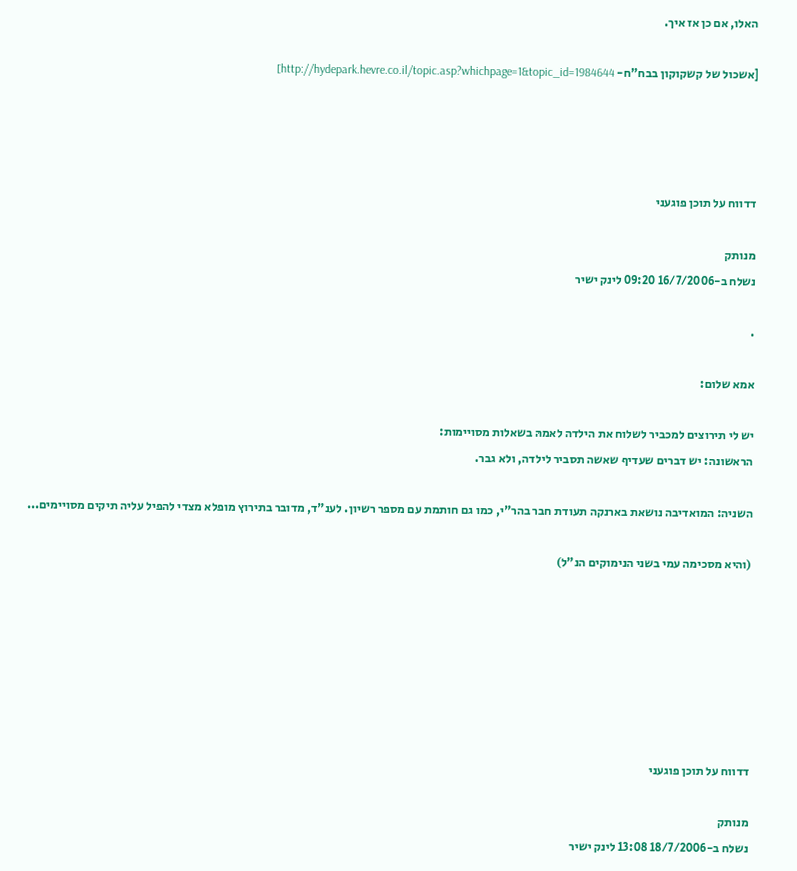האלו, אם כן אז איך.

[אשכול של קשקוקון בבח"ח- http://hydepark.hevre.co.il/topic.asp?whichpage=1&topic_id=1984644]




דדווח על תוכן פוגעני

מנותק
נשלח ב-16/7/2006 09:20 לינק ישיר

.

אמא שלום:

יש לי תירוצים למכביר לשלוח את הילדה לאמהּ בשאלות מסויימות:
הראשונה: יש דברים שעדיף שאשה תסביר לילדה, ולא גבר.

השניה: המואדיבה נושאת בארנקה תעודת חבר בהר"י, כמו גם חותמת עם מספר רשיון. לענ"ד, מדובר בתירוץ מופלא מצדי להפיל עליה תיקים מסויימים...

(והיא מסכימה עמי בשני הנימוקים הנ"ל)







דדווח על תוכן פוגעני

מנותק
נשלח ב-18/7/2006 13:08 לינק ישיר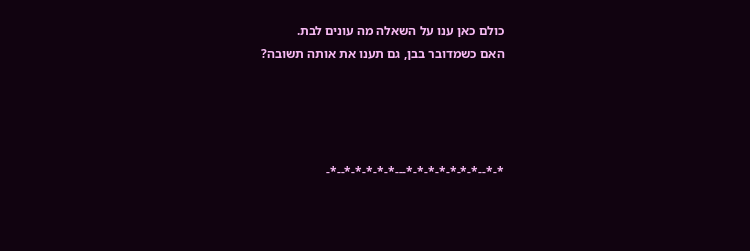כולם כאן ענו על השאלה מה עונים לבת.
האם כשמדובר בבן, גם תענו את אותה תשובה?




*-*--*-*-*-*-*-*-*---*-*-*-*-*--*-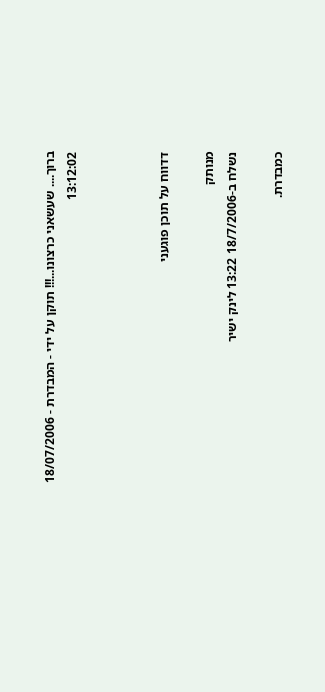ברוך.... שעשאני כרצונו...!!! תוקן על ידי - המבדרת - 18/07/2006 13:12:02



דדווח על תוכן פוגעני

מנותק
נשלח ב-18/7/2006 13:22 לינק ישיר

כמבדרת.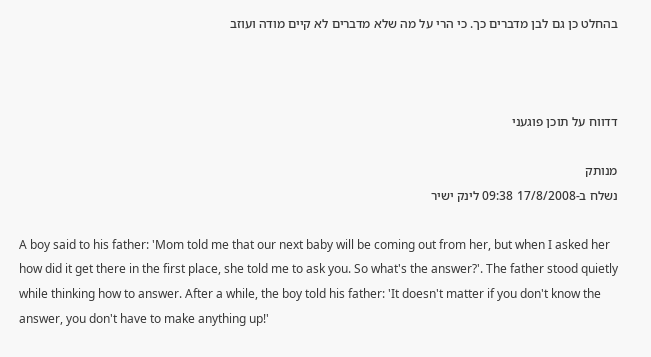בהחלט כן גם לבן מדברים כך. כי הרי על מה שלא מדברים לא קיים מודה ועוזב



דדווח על תוכן פוגעני

מנותק
נשלח ב-17/8/2008 09:38 לינק ישיר

A boy said to his father: 'Mom told me that our next baby will be coming out from her, but when I asked her how did it get there in the first place, she told me to ask you. So what's the answer?'. The father stood quietly while thinking how to answer. After a while, the boy told his father: 'It doesn't matter if you don't know the answer, you don't have to make anything up!'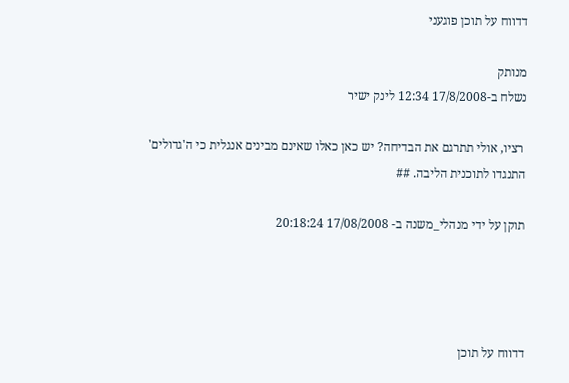דדווח על תוכן פוגעני

מנותק
נשלח ב-17/8/2008 12:34 לינק ישיר

 רציו, אולי תתרגם את הבדיחה? יש כאן כאלו שאינם מבינים אנגלית כי ה'גדולים' התנגדו לתוכנית הליבה. ##

תוקן על ידי מנהלי_משנה ב- 17/08/2008 20:18:24




דדווח על תוכן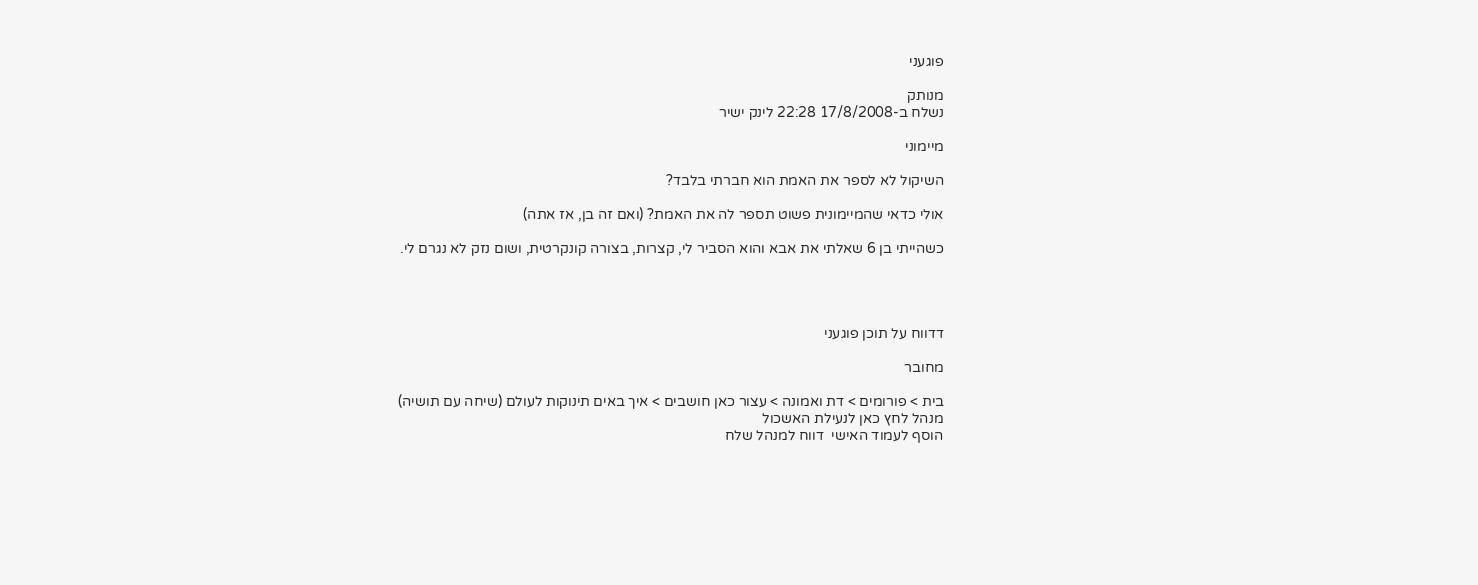פוגעני

מנותק
נשלח ב-17/8/2008 22:28 לינק ישיר

מיימוני

השיקול לא לספר את האמת הוא חברתי בלבד?

אולי כדאי שהמיימונית פשוט תספר לה את האמת? (ואם זה בן, אז אתה)

כשהייתי בן 6 שאלתי את אבא והוא הסביר לי, קצרות, בצורה קונקרטית, ושום נזק לא נגרם לי.




דדווח על תוכן פוגעני

מחובר

בית > פורומים > דת ואמונה > עצור כאן חושבים > איך באים תינוקות לעולם (שיחה עם תושיה)
מנהל לחץ כאן לנעילת האשכול
הוסף לעמוד האישי  דווח למנהל שלח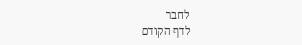לחבר
לדף הקודם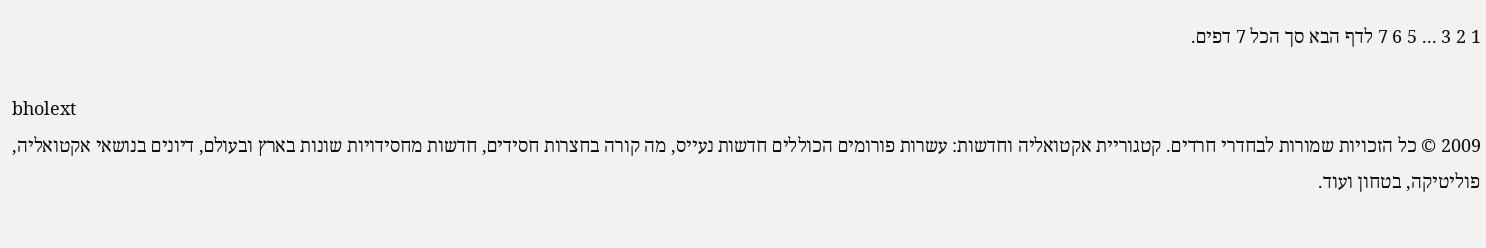1 2 3 ... 5 6 7 לדף הבא סך הכל 7 דפים.

bholext
2009 © כל הזכויות שמורות לבחדרי חרדים. קטגוריית אקטואליה וחדשות: עשרות פורומים הכוללים חדשות נעייס, מה קורה בחצרות חסידים, חדשות מחסידויות שונות בארץ ובעולם, דיונים בנושאי אקטואליה, פוליטיקה, בטחון ועוד.